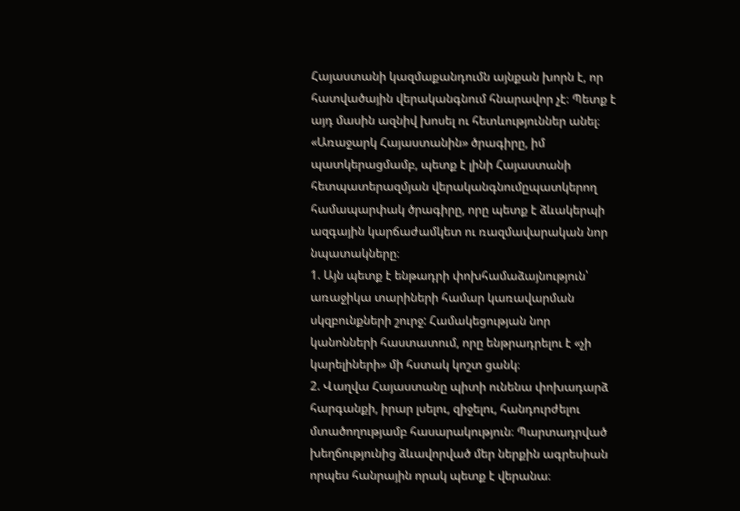Հայաստանի կազմաքանդումն այնքան խորն է, որ հատվածային վերականգնում հնարավոր չէ։ Պետք է այդ մասին ազնիվ խոսել ու հետևություններ անել։
«Առաջարկ Հայաստանին» ծրագիրը, իմ պատկերացմամբ, պետք է լինի Հայաստանի հետպատերազմյան վերականգնումըպատկերող համապարփակ ծրագիրը, որը պետք է ձևակերպի ազգային կարճաժամկետ ու ռազմավարական նոր նպատակները։
1. Այն պետք է ենթադրի փոխհամաձայնություն՝ առաջիկա տարիների համար կառավարման սկզբունքների շուրջ: Համակեցության նոր կանոնների հաստատում, որը ենթրադրելու է «չի կարելիների» մի հստակ կոշտ ցանկ։
2. Վաղվա Հայաստանը պիտի ունենա փոխադարձ հարգանքի, իրար լսելու, զիջելու, հանդուրժելու մտածողությամբ հասարակություն։ Պարտադրված խեղճությունից ձևավորված մեր ներքին ագրեսիան որպես հանրային որակ պետք է վերանա։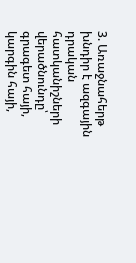3. Առաջնահերթ խնդիր է ազգային դրական հատկանիշների վերածնունդը՝ գրագետ հայի, կարգին հայի,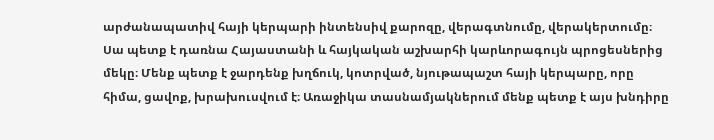արժանապատիվ հայի կերպարի ինտենսիվ քարոզը, վերագտնումը, վերակերտումը։ Սա պետք է դառնա Հայաստանի և հայկական աշխարհի կարևորագույն պրոցեսներից մեկը։ Մենք պետք է ջարդենք խղճուկ, կոտրված, նյութապաշտ հայի կերպարը, որը հիմա, ցավոք, խրախուսվում է։ Առաջիկա տասնամյակներում մենք պետք է այս խնդիրը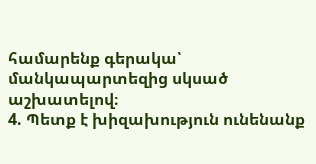համարենք գերակա՝ մանկապարտեզից սկսած աշխատելով։
4. Պետք է խիզախություն ունենանք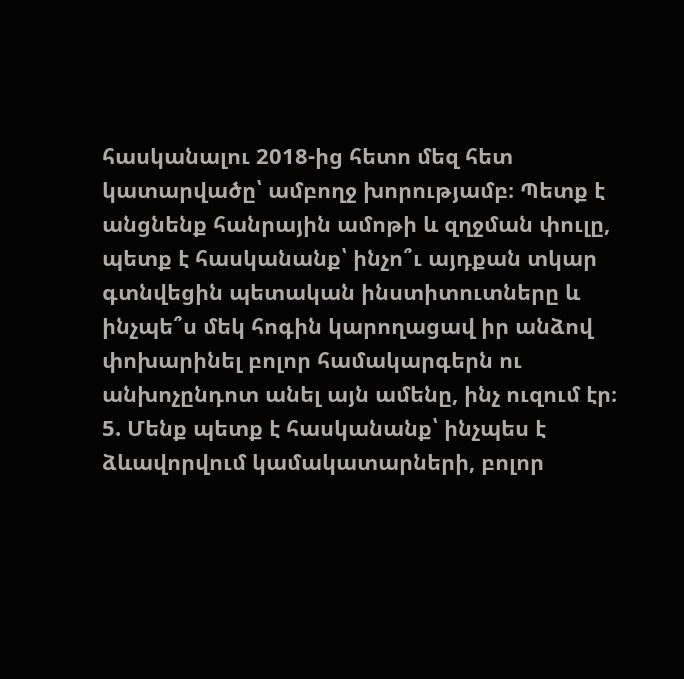հասկանալու 2018-ից հետո մեզ հետ կատարվածը՝ ամբողջ խորությամբ։ Պետք է անցնենք հանրային ամոթի և զղջման փուլը, պետք է հասկանանք՝ ինչո՞ւ այդքան տկար գտնվեցին պետական ինստիտուտները և ինչպե՞ս մեկ հոգին կարողացավ իր անձով փոխարինել բոլոր համակարգերն ու անխոչընդոտ անել այն ամենը, ինչ ուզում էր։
5. Մենք պետք է հասկանանք՝ ինչպես է ձևավորվում կամակատարների, բոլոր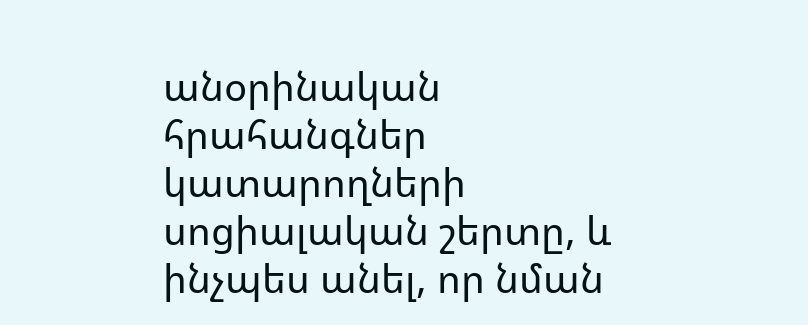անօրինական հրահանգներ կատարողների սոցիալական շերտը, և ինչպես անել, որ նման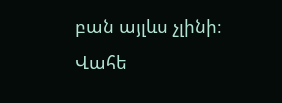բան այլևս չլինի։
Վահե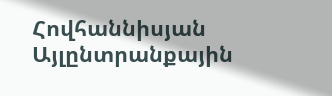Հովհաննիսյան
Այլընտրանքային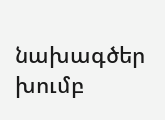նախագծեր խումբ